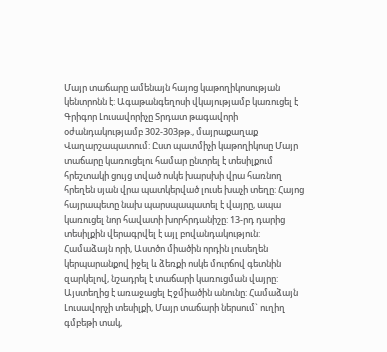Մայր տաճարը ամենայն հայոց կաթողիկոսության կենտրոնն է: Ագաթանգեղոսի վկայությամբ կառուցել է Գրիգոր Լուսավորիչը Տրդատ թագավորի օժանդակությամբ 302-303թթ., մայրաքաղաք Վաղարշապատում: Ըստ պատմիչի կաթողիկոսը Մայր տաճարը կառուցելու համար ընտրել է տեսիլքում հրեշտակի ցույց տված ոսկե խարսխի վրա հառնող հրեղեն սյան վրա պատկերված լուսե խաչի տեղը: Հայոց հայրապետը նախ պարսպապատել է վայրը, ապա կառուցել նոր հավատի խորհրդանիշը: 13-րդ դարից տեսիլքին վերագրվել է այլ բովանդակություն: Համաձայն որի, Աստծո միածին որդին լուսեղեն կերպարանքով իջել և ձեռքի ոսկե մուրճով գետնին զարկելով, նշադրել է տաճարի կառուցման վայրը: Այստեղից է առաջացել Էջմիածին անունը: Համաձայն Լուսավորչի տեսիլքի, Մայր տաճարի ներսում` ուղիղ գմբեթի տակ,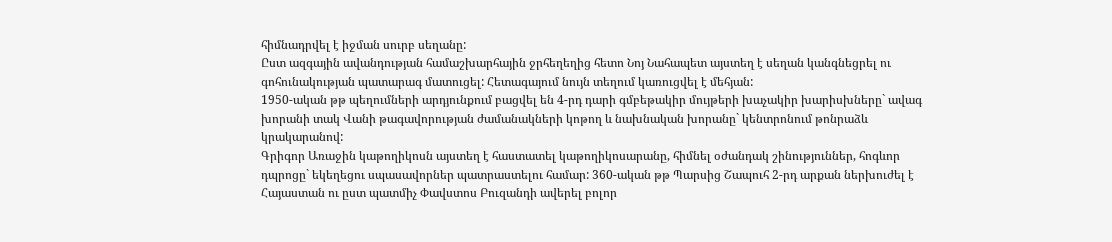հիմնադրվել է իջման սուրբ սեղանը:
Ըստ ազգային ավանդության համաշխարհային ջրհեղեղից հետո Նոյ Նահապետ այստեղ է սեղան կանգնեցրել ու գոհունակության պատարագ մատուցել: Հետագայում նույն տեղում կառուցվել է մեհյան:
1950-ական թթ պեղումների արդյունքում բացվել են 4-րդ դարի գմբեթակիր մույթերի խաչակիր խարիսխները` ավագ խորանի տակ Վանի թագավորության ժամանակների կոթող և նախնական խորանը` կենտրոնում թոնրաձև կրակարանով:
Գրիգոր Առաջին կաթողիկոսն այստեղ է հաստատել կաթողիկոսարանը, հիմնել օժանդակ շինություններ, հոգևոր դպրոցը` եկեղեցու սպասավորներ պատրաստելու համար: 360-ական թթ Պարսից Շապուհ 2-րդ արքան ներխուժել է Հայաստան ու ըստ պատմիչ Փավստոս Բուզանդի ավերել բոլոր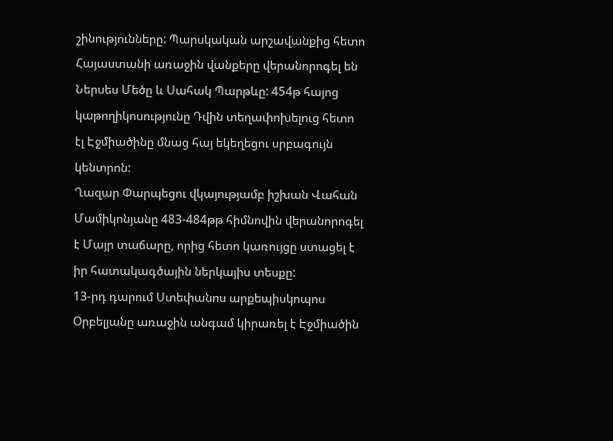շինությունները: Պարսկական արշավանքից հետո Հայաստանի առաջին վանքերը վերանորոգել են Ներսես Մեծը և Սահակ Պարթևը: 454թ հայոց կաթողիկոսությունը Դվին տեղափոխելուց հետո էլ Էջմիածինը մնաց հայ եկեղեցու սրբագույն կենտրոն:
Ղազար Փարպեցու վկայությամբ իշխան Վահան Մամիկոնյանը 483-484թթ հիմնովին վերանորոգել է Մայր տաճարը, որից հետո կառույցը ստացել է իր հատակագծային ներկայիս տեսքը:
13-րդ դարում Ստեփանոս արքեպիսկոպոս Օրբելյանը առաջին անգամ կիրառել է Էջմիածին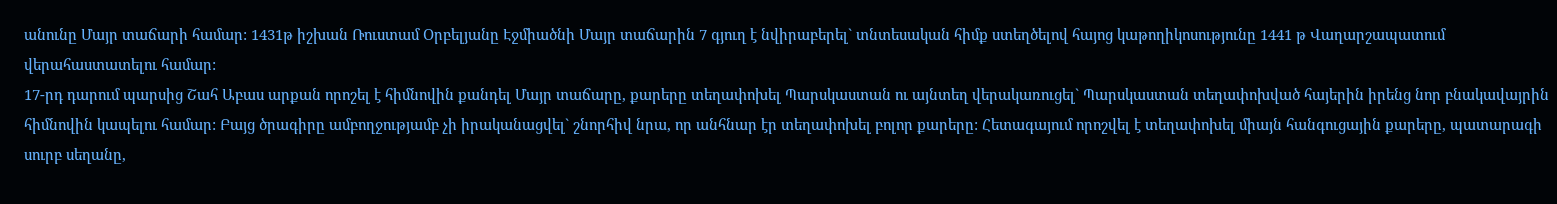անունը Մայր տաճարի համար: 1431թ իշխան Ռուստամ Օրբելյանը Էջմիածնի Մայր տաճարին 7 գյուղ է նվիրաբերել` տնտեսական հիմք ստեղծելով հայոց կաթողիկոսությունը 1441 թ Վաղարշապատում վերահաստատելու համար:
17-րդ դարում պարսից Շահ Աբաս արքան որոշել է հիմնովին քանդել Մայր տաճարը, քարերը տեղափոխել Պարսկաստան ու այնտեղ վերակառուցել` Պարսկաստան տեղափոխված հայերին իրենց նոր բնակավայրին հիմնովին կապելու համար: Բայց ծրագիրը ամբողջությամբ չի իրականացվել` շնորհիվ նրա, որ անհնար էր տեղափոխել բոլոր քարերը: Հետագայում որոշվել է տեղափոխել միայն հանգուցային քարերը, պատարագի սուրբ սեղանը,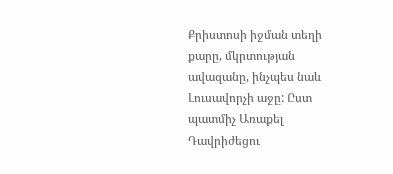Քրիստոսի իջման տեղի քարը, մկրտության ավազանը, ինչպես նաև Լուսավորչի աջը: Ըստ պատմիչ Առաքել Դավրիժեցու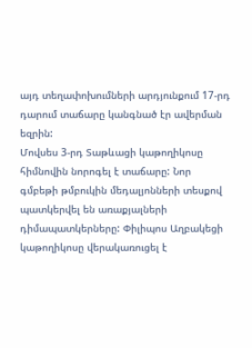այդ տեղափոխումների արդյունքում 17-րդ դարում տաճարը կանգնած էր ավերման եզրին:
Մովսես 3-րդ Տաթևացի կաթողիկոսը հիմնովին նորոգել է տաճարը: Նոր գմբեթի թմբուկին մեդալյոնների տեսքով պատկերվել են առաքյալների դիմապատկերները: Փիլիպոս Աղբակեցի կաթողիկոսը վերակառուցել է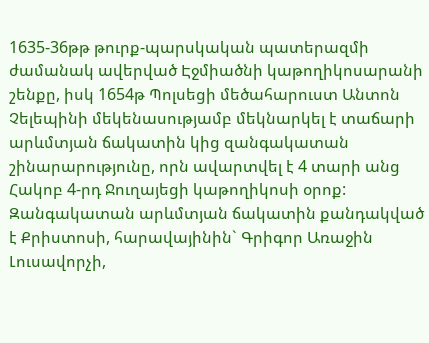1635-36թթ թուրք-պարսկական պատերազմի ժամանակ ավերված Էջմիածնի կաթողիկոսարանի շենքը, իսկ 1654թ Պոլսեցի մեծահարուստ Անտոն Չելեպինի մեկենասությամբ մեկնարկել է տաճարի արևմտյան ճակատին կից զանգակատան շինարարությունը, որն ավարտվել է 4 տարի անց Հակոբ 4-րդ Ջուղայեցի կաթողիկոսի օրոք: Զանգակատան արևմտյան ճակատին քանդակված է Քրիստոսի, հարավայինին` Գրիգոր Առաջին Լուսավորչի,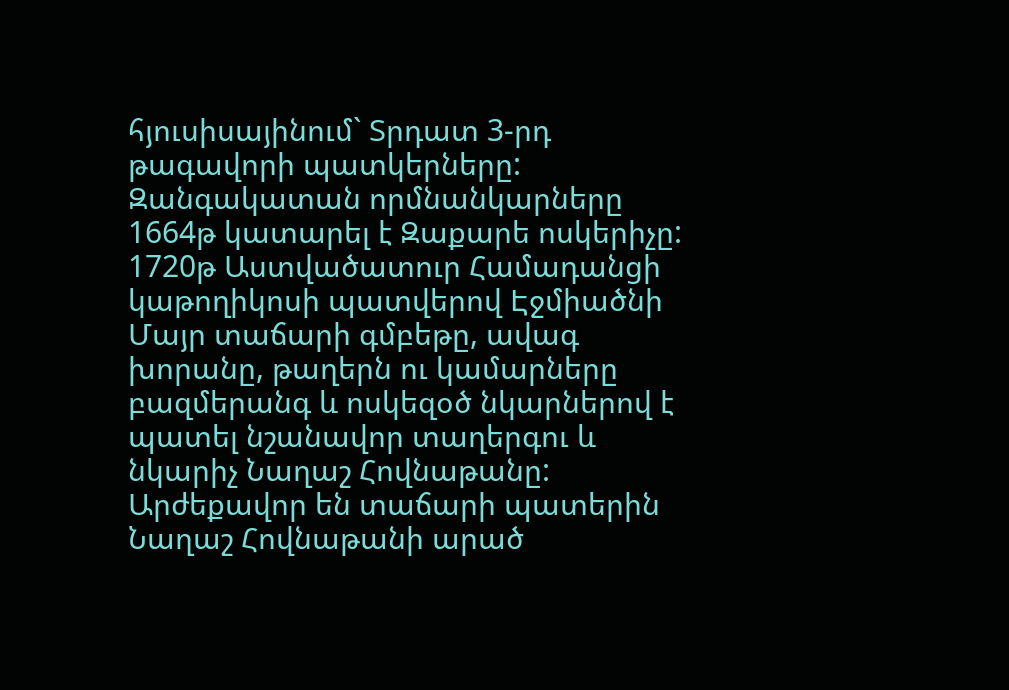հյուսիսայինում` Տրդատ 3-րդ թագավորի պատկերները: Զանգակատան որմնանկարները 1664թ կատարել է Զաքարե ոսկերիչը: 1720թ Աստվածատուր Համադանցի կաթողիկոսի պատվերով Էջմիածնի Մայր տաճարի գմբեթը, ավագ խորանը, թաղերն ու կամարները բազմերանգ և ոսկեզօծ նկարներով է պատել նշանավոր տաղերգու և նկարիչ Նաղաշ Հովնաթանը: Արժեքավոր են տաճարի պատերին Նաղաշ Հովնաթանի արած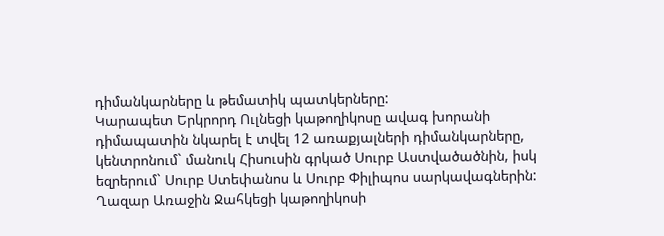դիմանկարները և թեմատիկ պատկերները:
Կարապետ Երկրորդ Ուլնեցի կաթողիկոսը ավագ խորանի դիմապատին նկարել է տվել 12 առաքյալների դիմանկարները, կենտրոնում` մանուկ Հիսուսին գրկած Սուրբ Աստվածածնին, իսկ եզրերում` Սուրբ Ստեփանոս և Սուրբ Փիլիպոս սարկավագներին: Ղազար Առաջին Ջահկեցի կաթողիկոսի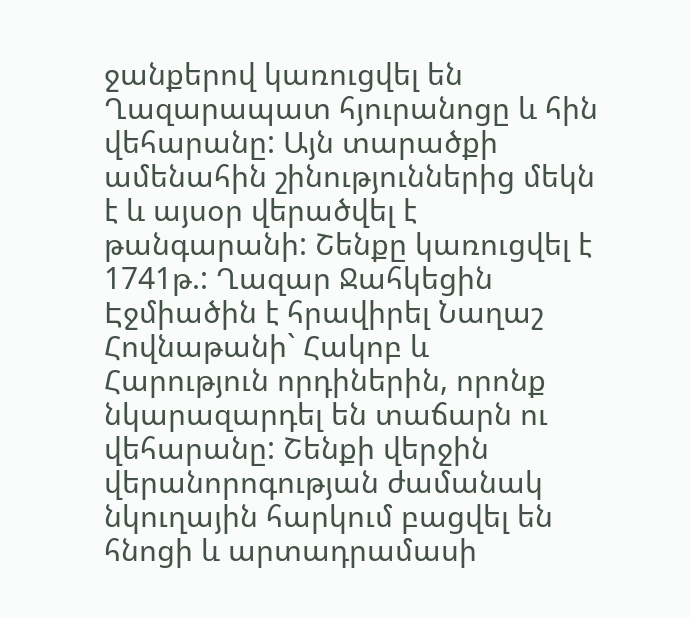ջանքերով կառուցվել են Ղազարապատ հյուրանոցը և հին վեհարանը: Այն տարածքի ամենահին շինություններից մեկն է և այսօր վերածվել է թանգարանի: Շենքը կառուցվել է 1741թ.: Ղազար Ջահկեցին Էջմիածին է հրավիրել Նաղաշ Հովնաթանի` Հակոբ և Հարություն որդիներին, որոնք նկարազարդել են տաճարն ու վեհարանը: Շենքի վերջին վերանորոգության ժամանակ նկուղային հարկում բացվել են հնոցի և արտադրամասի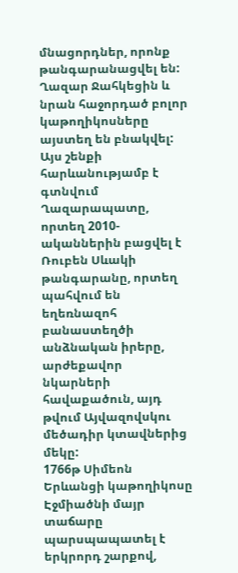մնացորդներ, որոնք թանգարանացվել են: Ղազար Ջահկեցին և նրան հաջորդած բոլոր կաթողիկոսները այստեղ են բնակվել:
Այս շենքի հարևանությամբ է գտնվում Ղազարապատը, որտեղ 2010-ականներին բացվել է Ռուբեն Սևակի թանգարանը, որտեղ պահվում են եղեռնազոհ բանաստեղծի անձնական իրերը, արժեքավոր նկարների հավաքածուն, այդ թվում Այվազովսկու մեծադիր կտավներից մեկը:
1766թ Սիմեոն Երևանցի կաթողիկոսը Էջմիածնի մայր տաճարը պարսպապատել է երկրորդ շարքով,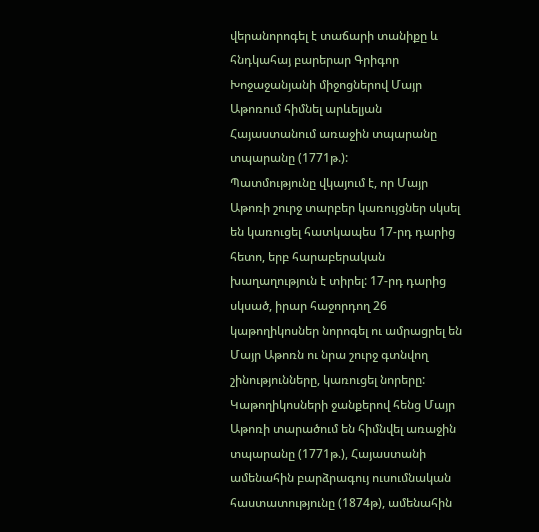վերանորոգել է տաճարի տանիքը և հնդկահայ բարերար Գրիգոր Խոջաջանյանի միջոցներով Մայր Աթոռում հիմնել արևելյան Հայաստանում առաջին տպարանը տպարանը (1771թ.):
Պատմությունը վկայում է, որ Մայր Աթոռի շուրջ տարբեր կառույցներ սկսել են կառուցել հատկապես 17-րդ դարից հետո, երբ հարաբերական խաղաղություն է տիրել: 17-րդ դարից սկսած, իրար հաջորդող 26 կաթողիկոսներ նորոգել ու ամրացրել են Մայր Աթոռն ու նրա շուրջ գտնվող շինությունները, կառուցել նորերը: Կաթողիկոսների ջանքերով հենց Մայր Աթոռի տարածում են հիմնվել առաջին տպարանը (1771թ.), Հայաստանի ամենահին բարձրագույ ուսումնական հաստատությունը (1874թ), ամենահին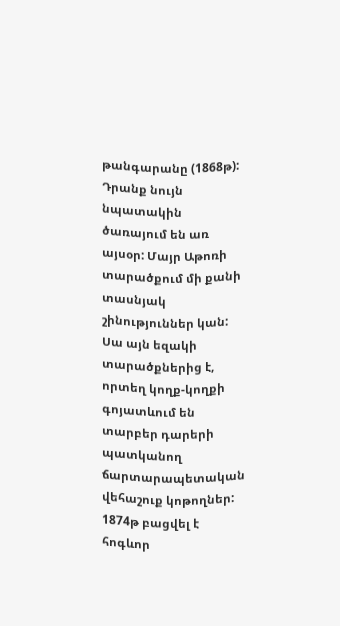թանգարանը (1868թ): Դրանք նույն նպատակին ծառայում են առ այսօր: Մայր Աթոռի տարածքում մի քանի տասնյակ շինություններ կան: Սա այն եզակի տարածքներից է, որտեղ կողք-կողքի գոյատևում են տարբեր դարերի պատկանող ճարտարապետական վեհաշուք կոթողներ:
1874թ բացվել է հոգևոր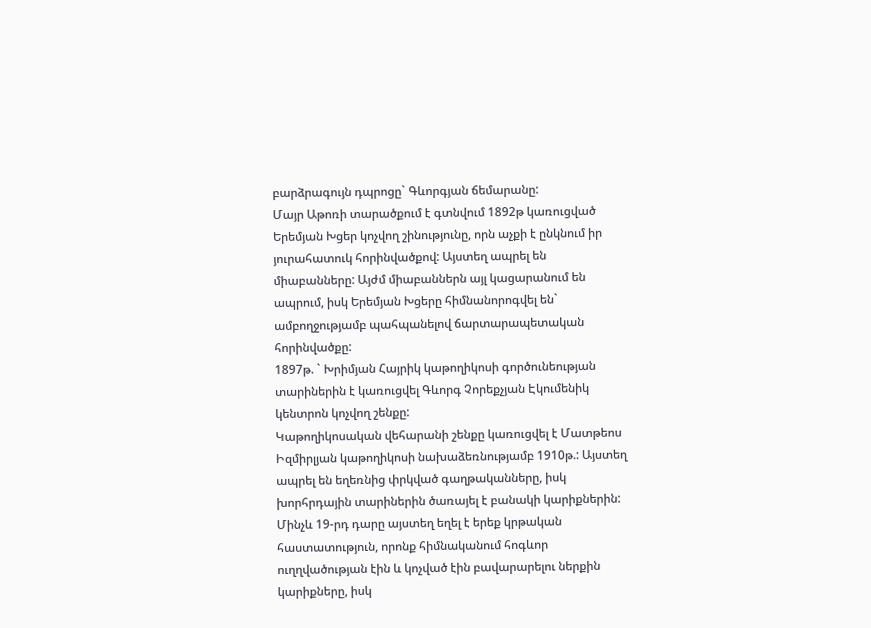բարձրագույն դպրոցը` Գևորգյան ճեմարանը:
Մայր Աթոռի տարածքում է գտնվում 1892թ կառուցված Երեմյան Խցեր կոչվող շինությունը, որն աչքի է ընկնում իր յուրահատուկ հորինվածքով: Այստեղ ապրել են միաբանները: Այժմ միաբաններն այլ կացարանում են ապրում, իսկ Երեմյան Խցերը հիմնանորոգվել են` ամբողջությամբ պահպանելով ճարտարապետական հորինվածքը:
1897թ. ` Խրիմյան Հայրիկ կաթողիկոսի գործունեության տարիներին է կառուցվել Գևորգ Չորեքչյան Էկումենիկ կենտրոն կոչվող շենքը:
Կաթողիկոսական վեհարանի շենքը կառուցվել է Մատթեոս Իզմիրլյան կաթողիկոսի նախաձեռնությամբ 1910թ.: Այստեղ ապրել են եղեռնից փրկված գաղթականները, իսկ խորհրդային տարիներին ծառայել է բանակի կարիքներին:
Մինչև 19-րդ դարը այստեղ եղել է երեք կրթական հաստատություն, որոնք հիմնականում հոգևոր ուղղվածության էին և կոչված էին բավարարելու ներքին կարիքները, իսկ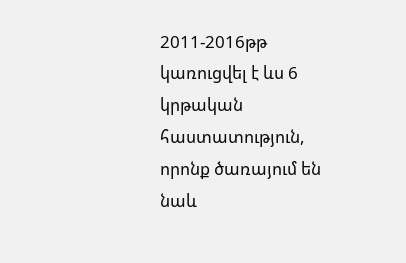2011-2016թթ կառուցվել է ևս 6 կրթական հաստատություն, որոնք ծառայում են նաև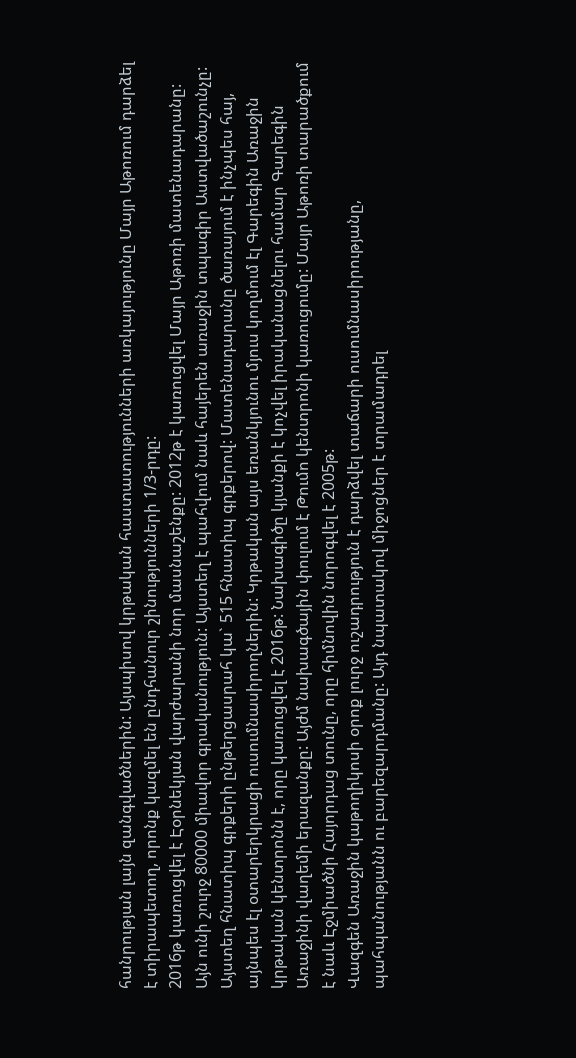հանրության լայն զանգվածներին: Այսպիսով կրթական հաստատությունների առկայությունը Մայր Աթոռում դարձել է տիրապետող, որոնք կազմել են ընդհանուր շինությունների 1/3-րդը:
2016թ կառուցվել է Էօրնեկյան վարժարանի նոր մասնաշենքը: 2012թ է կառուցվել Մայր Աթոռի մատենադարանը: Այն ունի շուրջ 80000 միավոր գրականություն: Այստեղ է պահվում նաև հայերեն առաջին տպագիր Աստվածաշունչը: Այստեղ հնատիպ գրքերի ընթերցասրահ կա` 515 հնատիպ գրքերով: Մատենադարանը ծառայում է ինչպես հայ, այնպես էլ օտարերկրացի ուսումնասիրողներին: Կրթական այս եռանկյունու մյուս կողմում էլ Գարեգին Առաջին կրթական կենտրոնն է, որը կառուցվել է 2016թ: Նախագիծը կյանքի է կոչվել իրականացնելու համար Գարեգին Առաջինի վաղեմի երազանքը: Այժմ նախագծային փուլում է Թումո կենտրոնի կառուցումը: Մայր Աթոռի տարածքում է նաև Էջմիածնի Հայորդաց տունը, որը հիմնովին նորոգվել է 2005թ:
Վազգեն Առաջին կաթողիկոսի օրոք լուրջ ուշադրություն է դարձվել տաճարի ուսումնասիրությանը, պահպանությանն ու բարեզարդմանը: Այդ նպատակով միջոցներ է տրամադրել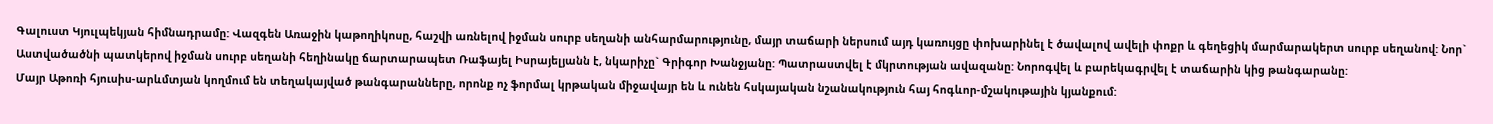Գալուստ Կյուլպեկյան հիմնադրամը: Վազգեն Առաջին կաթողիկոսը, հաշվի առնելով իջման սուրբ սեղանի անհարմարությունը, մայր տաճարի ներսում այդ կառույցը փոխարինել է ծավալով ավելի փոքր և գեղեցիկ մարմարակերտ սուրբ սեղանով: Նոր` Աստվածածնի պատկերով իջման սուրբ սեղանի հեղինակը ճարտարապետ Ռաֆայել Իսրայելյանն է, նկարիչը` Գրիգոր Խանջյանը: Պատրաստվել է մկրտության ավազանը: Նորոգվել և բարեկագրվել է տաճարին կից թանգարանը:
Մայր Աթոռի հյուսիս-արևմտյան կողմում են տեղակայված թանգարանները, որոնք ոչ ֆորմալ կրթական միջավայր են և ունեն հսկայական նշանակություն հայ հոգևոր-մշակութային կյանքում: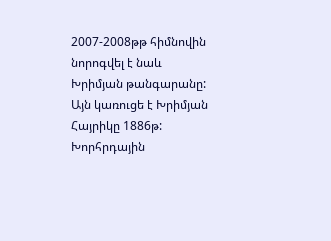2007-2008թթ հիմնովին նորոգվել է նաև Խրիմյան թանգարանը: Այն կառուցե է Խրիմյան Հայրիկը 1886թ: Խորհրդային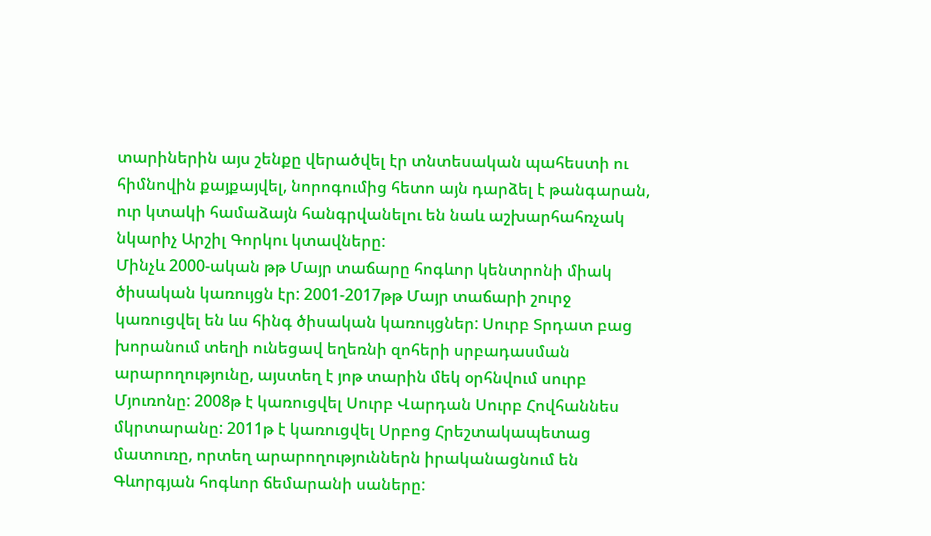տարիներին այս շենքը վերածվել էր տնտեսական պահեստի ու հիմնովին քայքայվել, նորոգումից հետո այն դարձել է թանգարան, ուր կտակի համաձայն հանգրվանելու են նաև աշխարհահռչակ նկարիչ Արշիլ Գորկու կտավները:
Մինչև 2000-ական թթ Մայր տաճարը հոգևոր կենտրոնի միակ ծիսական կառույցն էր: 2001-2017թթ Մայր տաճարի շուրջ կառուցվել են ևս հինգ ծիսական կառույցներ: Սուրբ Տրդատ բաց խորանում տեղի ունեցավ եղեռնի զոհերի սրբադասման արարողությունը, այստեղ է յոթ տարին մեկ օրհնվում սուրբ Մյուռոնը: 2008թ է կառուցվել Սուրբ Վարդան Սուրբ Հովհաննես մկրտարանը: 2011թ է կառուցվել Սրբոց Հրեշտակապետաց մատուռը, որտեղ արարողություններն իրականացնում են Գևորգյան հոգևոր ճեմարանի սաները: